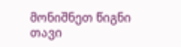მონიშნეთ წიგნი
თავი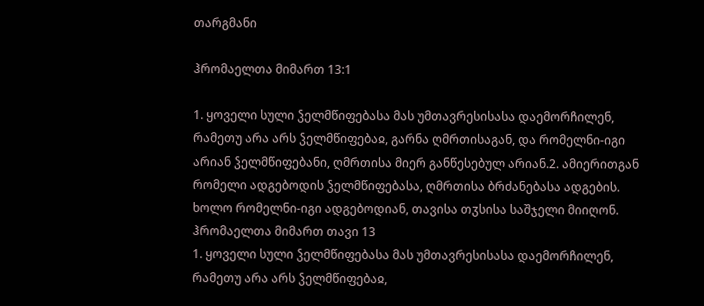თარგმანი

ჰრომაელთა მიმართ 13:1

1. ყოველი სული ჴელმწიფებასა მას უმთავრესისასა დაემორჩილენ, რამეთუ არა არს ჴელმწიფებაჲ, გარნა ღმრთისაგან, და რომელნი-იგი არიან ჴელმწიფებანი, ღმრთისა მიერ განწესებულ არიან.2. ამიერითგან რომელი ადგებოდის ჴელმწიფებასა, ღმრთისა ბრძანებასა ადგების. ხოლო რომელნი-იგი ადგებოდიან, თავისა თჳსისა საშჯელი მიიღონ.
ჰრომაელთა მიმართ თავი 13
1. ყოველი სული ჴელმწიფებასა მას უმთავრესისასა დაემორჩილენ, რამეთუ არა არს ჴელმწიფებაჲ,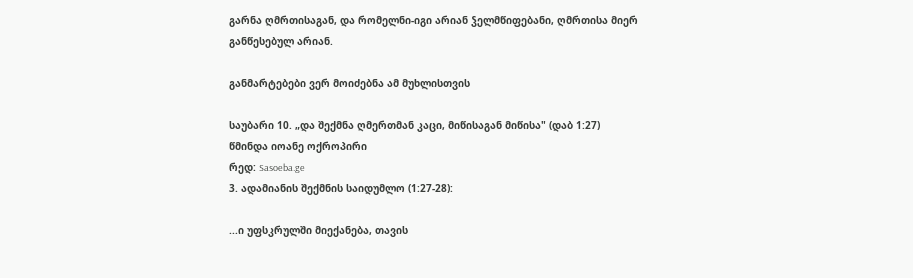გარნა ღმრთისაგან, და რომელნი-იგი არიან ჴელმწიფებანი, ღმრთისა მიერ განწესებულ არიან.

განმარტებები ვერ მოიძებნა ამ მუხლისთვის

საუბარი 10. „და შექმნა ღმერთმან კაცი, მიწისაგან მიწისა" (დაბ 1:27)
წმინდა იოანე ოქროპირი
რედ: Sasoeba.ge
3. ადამიანის შექმნის საიდუმლო (1:27-28):

...ი უფსკრულში მიექანება, თავის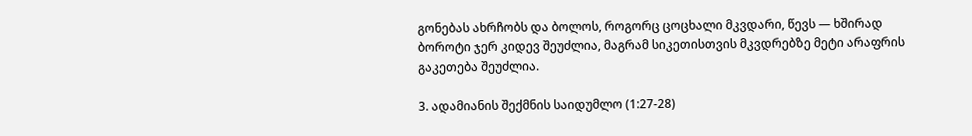გონებას ახრჩობს და ბოლოს, როგორც ცოცხალი მკვდარი, წევს — ხშირად ბოროტი ჯერ კიდევ შეუძლია, მაგრამ სიკეთისთვის მკვდრებზე მეტი არაფრის გაკეთება შეუძლია.

3. ადამიანის შექმნის საიდუმლო (1:27-28)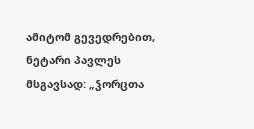ამიტომ გევედრებით, ნეტარი პავლეს მსგავსად: „ჴორცთა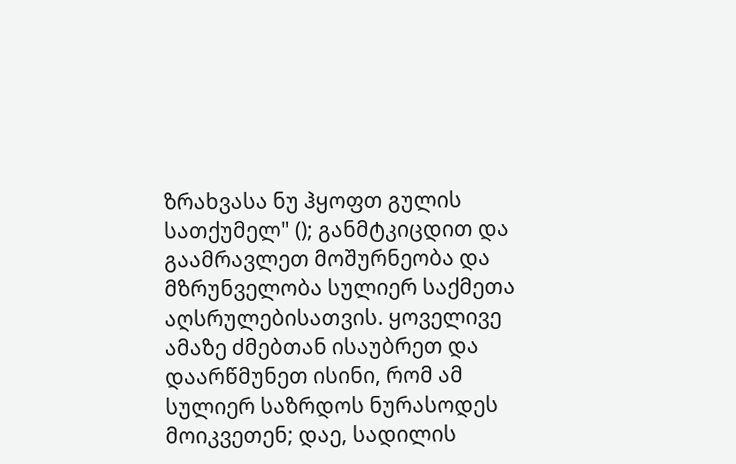ზრახვასა ნუ ჰყოფთ გულის სათქუმელ" (); განმტკიცდით და გაამრავლეთ მოშურნეობა და მზრუნველობა სულიერ საქმეთა აღსრულებისათვის. ყოველივე ამაზე ძმებთან ისაუბრეთ და დაარწმუნეთ ისინი, რომ ამ სულიერ საზრდოს ნურასოდეს მოიკვეთენ; დაე, სადილის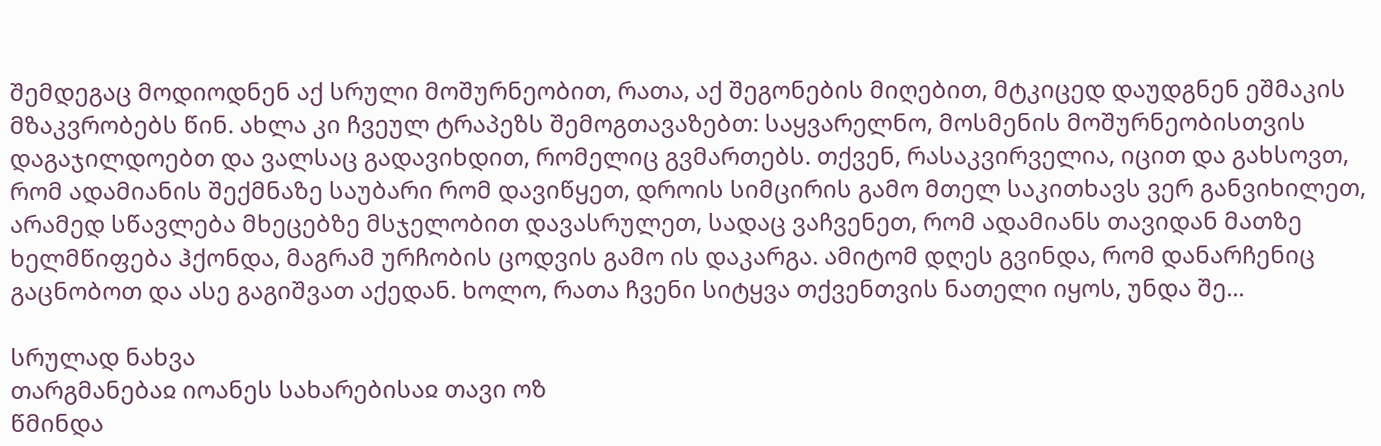შემდეგაც მოდიოდნენ აქ სრული მოშურნეობით, რათა, აქ შეგონების მიღებით, მტკიცედ დაუდგნენ ეშმაკის მზაკვრობებს წინ. ახლა კი ჩვეულ ტრაპეზს შემოგთავაზებთ: საყვარელნო, მოსმენის მოშურნეობისთვის დაგაჯილდოებთ და ვალსაც გადავიხდით, რომელიც გვმართებს. თქვენ, რასაკვირველია, იცით და გახსოვთ, რომ ადამიანის შექმნაზე საუბარი რომ დავიწყეთ, დროის სიმცირის გამო მთელ საკითხავს ვერ განვიხილეთ, არამედ სწავლება მხეცებზე მსჯელობით დავასრულეთ, სადაც ვაჩვენეთ, რომ ადამიანს თავიდან მათზე ხელმწიფება ჰქონდა, მაგრამ ურჩობის ცოდვის გამო ის დაკარგა. ამიტომ დღეს გვინდა, რომ დანარჩენიც გაცნობოთ და ასე გაგიშვათ აქედან. ხოლო, რათა ჩვენი სიტყვა თქვენთვის ნათელი იყოს, უნდა შე...

სრულად ნახვა
თარგმანებაჲ იოანეს სახარებისაჲ თავი ოზ
წმინდა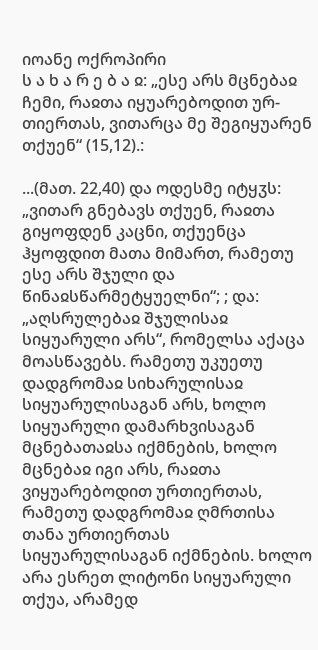იოანე ოქროპირი
ს ა ხ ა რ ე ბ ა ჲ: „ესე არს მცნებაჲ ჩემი, რაჲთა იყუარებოდით ურ-თიერთას, ვითარცა მე შეგიყუარენ თქუენ“ (15,12).:

...(მათ. 22,40) და ოდესმე იტყჳს: „ვითარ გნებავს თქუენ, რაჲთა გიყოფდენ კაცნი, თქუენცა ჰყოფდით მათა მიმართ, რამეთუ ესე არს შჯული და წინაჲსწარმეტყუელნი“; ; და: „აღსრულებაჲ შჯულისაჲ სიყუარული არს“, რომელსა აქაცა მოასწავებს. რამეთუ უკუეთუ დადგრომაჲ სიხარულისაჲ სიყუარულისაგან არს, ხოლო სიყუარული დამარხვისაგან მცნებათაჲსა იქმნების, ხოლო მცნებაჲ იგი არს, რაჲთა ვიყუარებოდით ურთიერთას, რამეთუ დადგრომაჲ ღმრთისა თანა ურთიერთას სიყუარულისაგან იქმნების. ხოლო არა ესრეთ ლიტონი სიყუარული თქუა, არამედ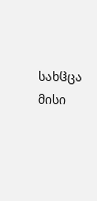სახჱცა მისი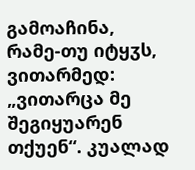გამოაჩინა, რამე-თუ იტყჳს, ვითარმედ: „ვითარცა მე შეგიყუარენ თქუენ“. კუალად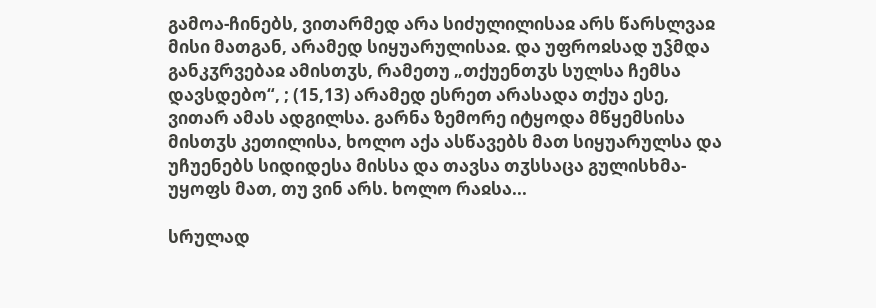გამოა-ჩინებს, ვითარმედ არა სიძულილისაჲ არს წარსლვაჲ მისი მათგან, არამედ სიყუარულისაჲ. და უფროჲსად უჴმდა განკჳრვებაჲ ამისთჳს, რამეთუ „თქუენთჳს სულსა ჩემსა დავსდებო“, ; (15,13) არამედ ესრეთ არასადა თქუა ესე, ვითარ ამას ადგილსა. გარნა ზემორე იტყოდა მწყემსისა მისთჳს კეთილისა, ხოლო აქა ასწავებს მათ სიყუარულსა და უჩუენებს სიდიდესა მისსა და თავსა თჳსსაცა გულისხმა-უყოფს მათ, თუ ვინ არს. ხოლო რაჲსა...

სრულად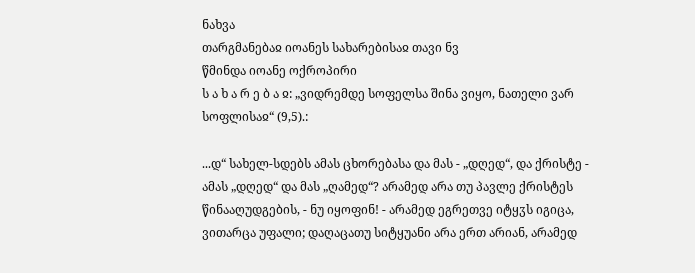ნახვა
თარგმანებაჲ იოანეს სახარებისაჲ თავი ნვ
წმინდა იოანე ოქროპირი
ს ა ხ ა რ ე ბ ა ჲ: „ვიდრემდე სოფელსა შინა ვიყო, ნათელი ვარ სოფლისაჲ“ (9,5).:

...დ“ სახელ-სდებს ამას ცხორებასა და მას - „დღედ“, და ქრისტე - ამას „დღედ“ და მას „ღამედ“? არამედ არა თუ პავლე ქრისტეს წინააღუდგების, - ნუ იყოფინ! - არამედ ეგრეთვე იტყჳს იგიცა, ვითარცა უფალი; დაღაცათუ სიტყუანი არა ერთ არიან, არამედ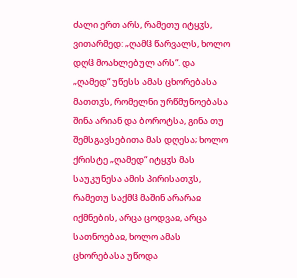ძალი ერთ არს, რამეთუ იტყჳს, ვითარმედ: „ღამჱ წარვალს, ხოლო დღჱ მოახლებულ არს“. და „ღამედ“ უწესს ამას ცხორებასა მათთჳს, რომელნი ურწმუნოებასა შინა არიან და ბოროტსა, გინა თუ შემსგავსებითა მას დღესა; ხოლო ქრისტე „ღამედ“ იტყჳს მას საუკუნესა ამის პირისათჳს, რამეთუ საქმჱ მაშინ არარაჲ იქმნების, არცა ცოდვაჲ, არცა სათნოებაჲ, ხოლო ამას ცხორებასა უწოდა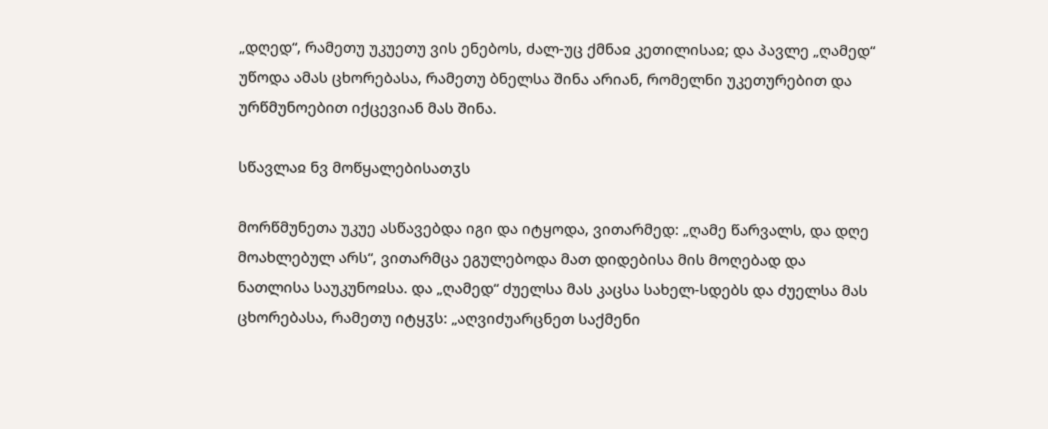„დღედ“, რამეთუ უკუეთუ ვის ენებოს, ძალ-უც ქმნაჲ კეთილისაჲ; და პავლე „ღამედ“ უწოდა ამას ცხორებასა, რამეთუ ბნელსა შინა არიან, რომელნი უკეთურებით და ურწმუნოებით იქცევიან მას შინა.

სწავლაჲ ნვ მოწყალებისათჳს

მორწმუნეთა უკუე ასწავებდა იგი და იტყოდა, ვითარმედ: „ღამე წარვალს, და დღე მოახლებულ არს“, ვითარმცა ეგულებოდა მათ დიდებისა მის მოღებად და ნათლისა საუკუნოჲსა. და „ღამედ“ ძუელსა მას კაცსა სახელ-სდებს და ძუელსა მას ცხორებასა, რამეთუ იტყჳს: „აღვიძუარცნეთ საქმენი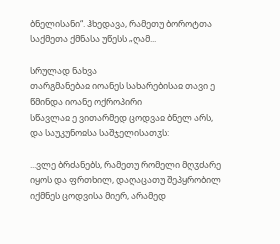ბნელისანი“. ჰხედავა, რამეთუ ბოროტთა საქმეთა ქმნასა უწესს „ღამ...

სრულად ნახვა
თარგმანებაჲ იოანეს სახარებისაჲ თავი ე
წმინდა იოანე ოქროპირი
სწავლაჲ ე ვითარმედ ცოდვაჲ ბნელ არს, და საუკუნოჲსა საშჯელისათჳს:

...ვლე ბრძანებს, რამეთუ რომელი მღჳძარე იყოს და ფრთხილ, დაღაცათუ შეპყრობილ იქმნეს ცოდვისა მიერ, არამედ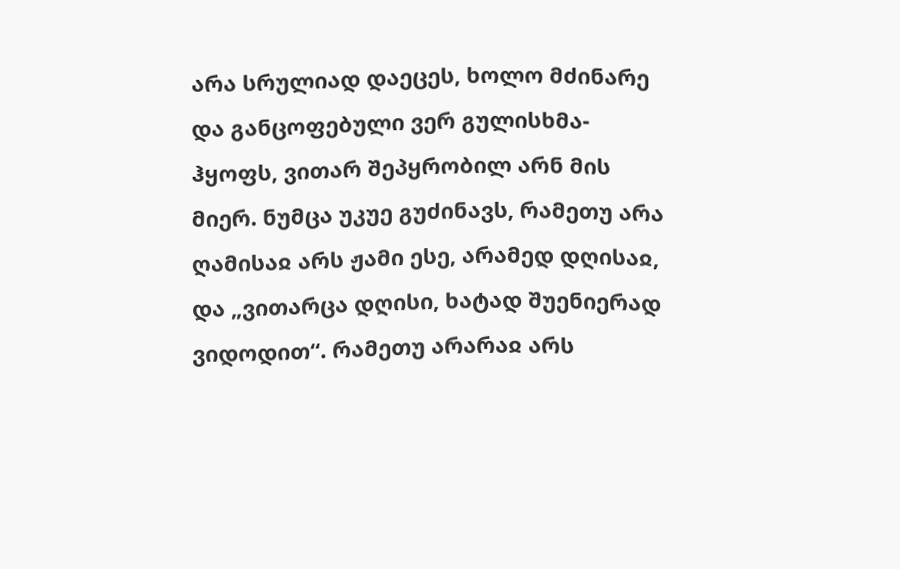არა სრულიად დაეცეს, ხოლო მძინარე და განცოფებული ვერ გულისხმა-ჰყოფს, ვითარ შეპყრობილ არნ მის მიერ. ნუმცა უკუე გუძინავს, რამეთუ არა ღამისაჲ არს ჟამი ესე, არამედ დღისაჲ, და „ვითარცა დღისი, ხატად შუენიერად ვიდოდით“. რამეთუ არარაჲ არს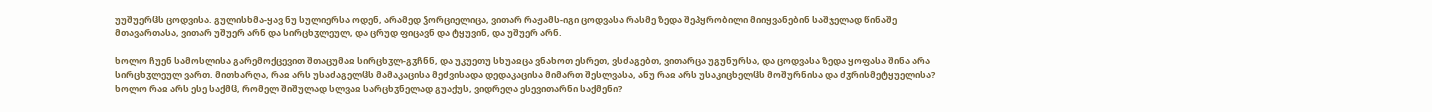უუშუერჱს ცოდვისა. გულისხმა-ყავ ნუ სულიერსა ოდენ, არამედ ჴორციელიცა, ვითარ რაჟამს-იგი ცოდვასა რასმე ზედა შეპყრობილი მიიყვანებინ საშჯელად წინაშე მთავართასა, ვითარ უშუერ არნ და სირცხჳლეულ, და ცრუდ ფიცავნ და ტყუვინ, და უშუერ არნ.

ხოლო ჩუენ სამოსლისა გარემოქცევით შთაცუმაჲ სირცხჳლ-გჳჩნნ, და უკუეთუ სხუაჲცა ვნახოთ ესრეთ, ვსძაგებთ, ვითარცა უგუნურსა, და ცოდვასა ზედა ყოფასა შინა არა სირცხჳლეულ ვართ. მითხარღა, რაჲ არს უსაძაგელჱს მამაკაცისა მეძვისადა დედაკაცისა მიმართ შესლვასა, ანუ რაჲ არს უსაკიცხელჱს მოშურნისა და ძჳრისმეტყუელისა? ხოლო რაჲ არს ესე საქმჱ, რომელ შიშულად სლვაჲ სარცხჳნელად გუაქუს, ვიდრეღა ესევითარნი საქმენი?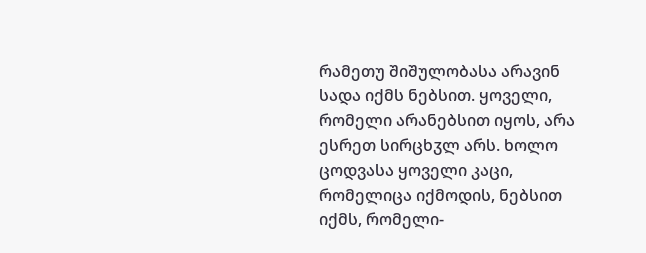რამეთუ შიშულობასა არავინ სადა იქმს ნებსით. ყოველი, რომელი არანებსით იყოს, არა ესრეთ სირცხჳლ არს. ხოლო ცოდვასა ყოველი კაცი, რომელიცა იქმოდის, ნებსით იქმს, რომელი-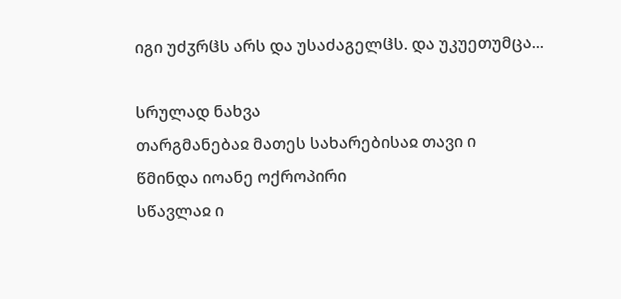იგი უძჳრჱს არს და უსაძაგელჱს. და უკუეთუმცა...

სრულად ნახვა
თარგმანებაჲ მათეს სახარებისაჲ თავი ი
წმინდა იოანე ოქროპირი
სწავლაჲ ი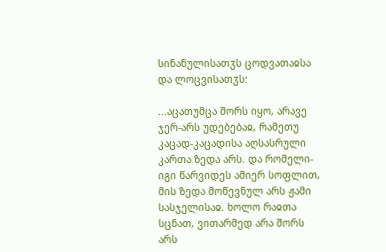სინანულისათჳს ცოდვათაჲსა და ლოცვისათჳს:

...აცათუმცა შორს იყო, არავე ჯერ-არს უდებებაჲ, რამეთუ კაცად-კაცადისა აღსასრული კართა ზედა არს. და რომელი-იგი წარვიდეს ამიერ სოფლით, მის ზედა მოწევნულ არს ჟამი სასჯელისაჲ. ხოლო რაჲთა სცნათ, ვითარმედ არა შორს არს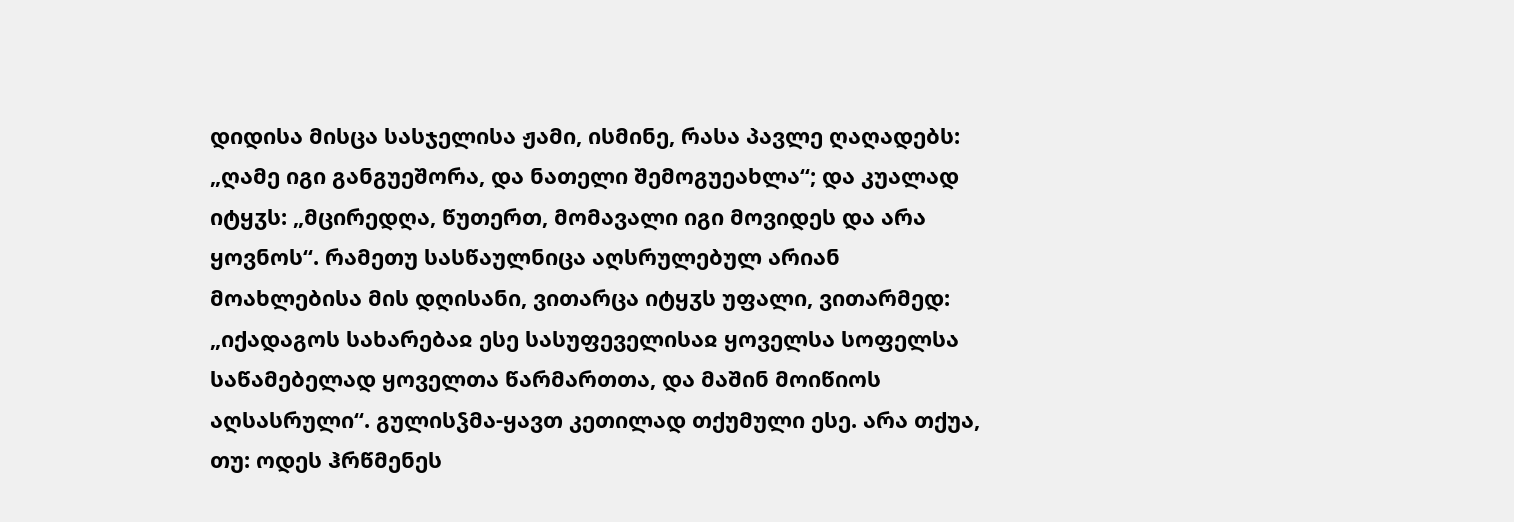დიდისა მისცა სასჯელისა ჟამი, ისმინე, რასა პავლე ღაღადებს: „ღამე იგი განგუეშორა, და ნათელი შემოგუეახლა“; და კუალად იტყჳს: „მცირედღა, წუთერთ, მომავალი იგი მოვიდეს და არა ყოვნოს“. რამეთუ სასწაულნიცა აღსრულებულ არიან მოახლებისა მის დღისანი, ვითარცა იტყჳს უფალი, ვითარმედ: „იქადაგოს სახარებაჲ ესე სასუფეველისაჲ ყოველსა სოფელსა საწამებელად ყოველთა წარმართთა, და მაშინ მოიწიოს აღსასრული“. გულისჴმა-ყავთ კეთილად თქუმული ესე. არა თქუა, თუ: ოდეს ჰრწმენეს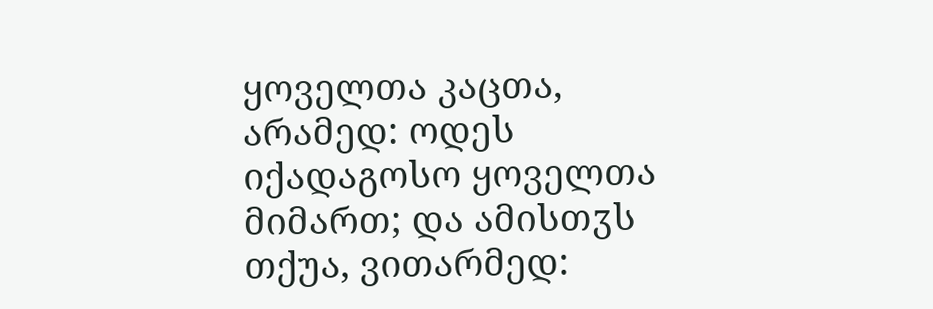ყოველთა კაცთა, არამედ: ოდეს იქადაგოსო ყოველთა მიმართ; და ამისთჳს თქუა, ვითარმედ: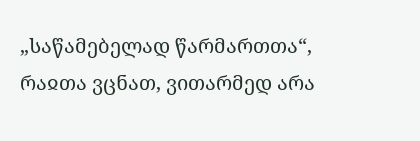„საწამებელად წარმართთა“, რაჲთა ვცნათ, ვითარმედ არა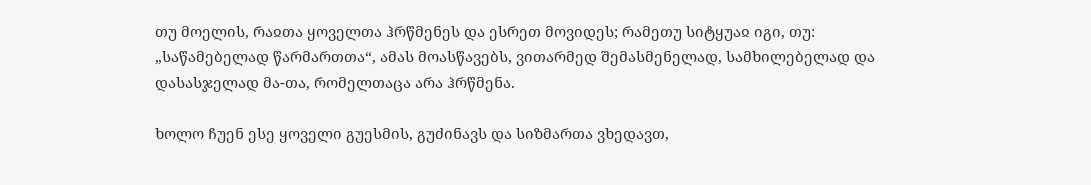თუ მოელის, რაჲთა ყოველთა ჰრწმენეს და ესრეთ მოვიდეს; რამეთუ სიტყუაჲ იგი, თუ: „საწამებელად წარმართთა“, ამას მოასწავებს, ვითარმედ შემასმენელად, სამხილებელად და დასასჯელად მა-თა, რომელთაცა არა ჰრწმენა.

ხოლო ჩუენ ესე ყოველი გუესმის, გუძინავს და სიზმართა ვხედავთ,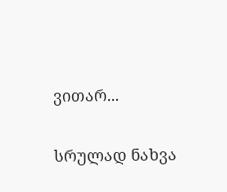ვითარ...

სრულად ნახვა